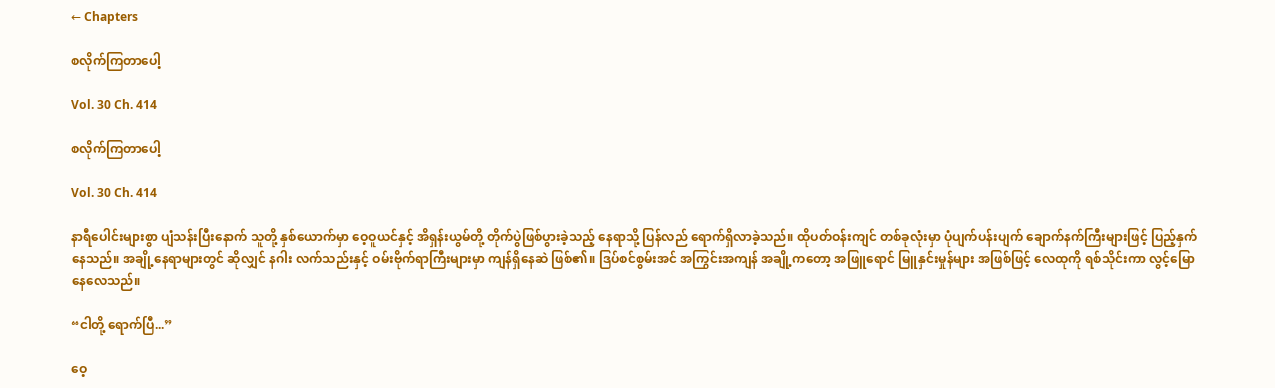← Chapters

စလိုက်ကြတာပေါ့

Vol. 30 Ch. 414

စလိုက်ကြတာပေါ့

Vol. 30 Ch. 414

နာရီပေါင်းများစွာ ပျံသန်းပြီးနောက် သူတို့ နှစ်ယောက်မှာ ဝေ့ဝူယင်နှင့် အိရှန်းယွမ်တို့ တိုက်ပွဲဖြစ်ပွားခဲ့သည့် နေရာသို့ ပြန်လည် ရောက်ရှိလာခဲ့သည်။ ထိုပတ်ဝန်းကျင် တစ်ခုလုံးမှာ ပုံပျက်ပန်းပျက် ချောက်နက်ကြီးများဖြင့် ပြည့်နှက်နေသည်။ အချို့နေရာများတွင် ဆိုလျှင် နဂါး လက်သည်းနှင့် ဝမ်းဗိုက်ရာကြီးများမှာ ကျန်ရှိနေဆဲ ဖြစ်၏။ ဒြပ်စင်စွမ်းအင် အကြွင်းအကျန် အချို့ကတော့ အဖြူရောင် မြူနှင်းမှုန်များ အဖြစ်ဖြင့် လေထုကို ရစ်သိုင်းကာ လွင့်မြောနေလေသည်။

“ငါတို့ ရောက်ပြီ...”

ဝေ့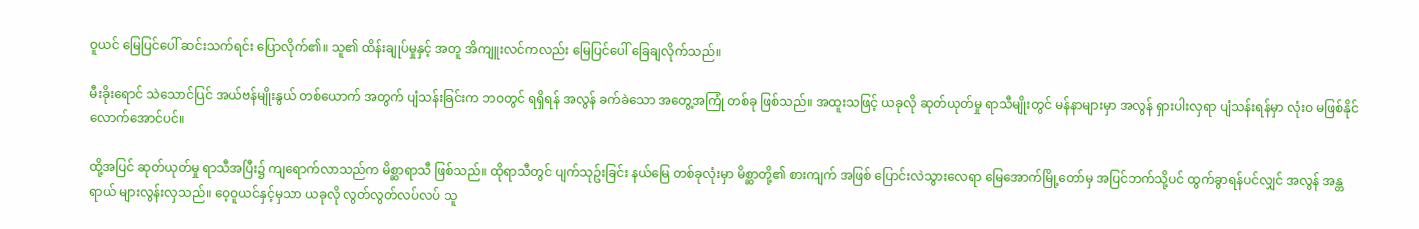ဝူယင် မြေပြင်ပေါ် ဆင်းသက်ရင်း ပြောလိုက်၏။ သူ၏ ထိန်းချုပ်မှုနှင့် အတူ အိကျူးလင်ကလည်း မြေပြင်ပေါ် ခြေချလိုက်သည်။

မီးခိုးရောင် သဲသောင်ပြင် အယ်ဗန်မျိုးနွယ် တစ်ယောက် အတွက် ပျံသန်းခြင်းက ဘဝတွင် ရရှိရန် အလွန် ခက်ခဲသော အတွေ့အကြုံ တစ်ခု ဖြစ်သည်။ အထူးသဖြင့် ယခုလို ဆုတ်ယုတ်မှု ရာသီမျိုးတွင် မန်နာများမှာ အလွန် ရှားပါးလှရာ ပျံသန်းရန်မှာ လုံးဝ မဖြစ်နိုင်လောက်အောင်ပင်။

ထို့အပြင် ဆုတ်ယုတ်မှု ရာသီအပြီး၌ ကျရောက်လာသည်က မိစ္ဆာရာသီ ဖြစ်သည်။ ထိုရာသီတွင် ပျက်သုဥ်းခြင်း နယ်မြေ တစ်ခုလုံးမှာ မိစ္ဆာတို့၏ စားကျက် အဖြစ် ပြောင်းလဲသွားလေရာ မြေအောက်မြို့တော်မှ အပြင်ဘက်သို့ပင် ထွက်ခွာရန်ပင်လျှင် အလွန် အန္တရာယ် များလွန်းလှသည်။ ဝေ့ဝူယင်နှင့်မှသာ ယခုလို လွတ်လွတ်လပ်လပ် သူ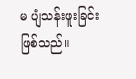မ ပျံသန်းဖူးခြင်း ဖြစ်သည်။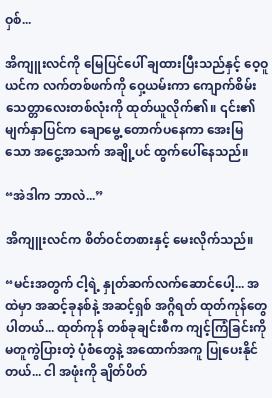ဝှစ်...

အိကျူးလင်ကို မြေပြင်ပေါ် ချထားပြီးသည်နှင့် ဝေ့ဝူယင်က လက်တစ်ဖက်ကို ဝှေ့ယမ်းကာ ကျောက်စိမ်း သေတ္တာလေးတစ်လုံးကို ထုတ်ယူလိုက်၏။ ၎င်း၏ မျက်နှာပြင်က ချောမွေ့ တောက်ပနေကာ အေးမြသော အငွေ့အသက် အချို့ပင် ထွက်ပေါ်နေသည်။

“အဲဒါက ဘာလဲ...”

အိကျူးလင်က စိတ်ဝင်တစားနှင့် မေးလိုက်သည်။

“မင်းအတွက် ငါ့ရဲ့ နှုတ်ဆက်လက်ဆောင်ပေါ့... အထဲမှာ အဆင့်ခုနစ်နဲ့ အဆင့်ရှစ် အဂ္ဂိရတ် ထုတ်ကုန်တွေ ပါတယ်... ထုတ်ကုန် တစ်ခုချင်းစီက ကျင့်ကြံခြင်းကို မတူကွဲပြားတဲ့ ပုံစံတွေနဲ့ အထောက်အကူ ပြုပေးနိုင်တယ်... ငါ အဖုံးကို ချိတ်ပိတ်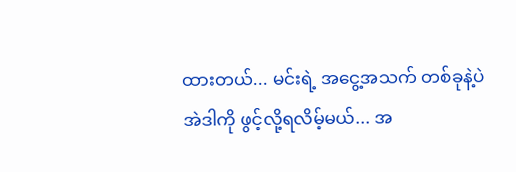ထားတယ်... မင်းရဲ့ အငွေ့အသက် တစ်ခုနဲ့ပဲ အဲဒါကို ဖွင့်လို့ရလိမ့်မယ်... အ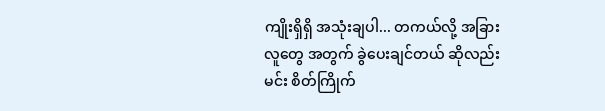ကျိုးရှိရှိ အသုံးချပါ... တကယ်လို့ အခြားလူတွေ အတွက် ခွဲပေးချင်တယ် ဆိုလည်း မင်း စိတ်ကြိုက်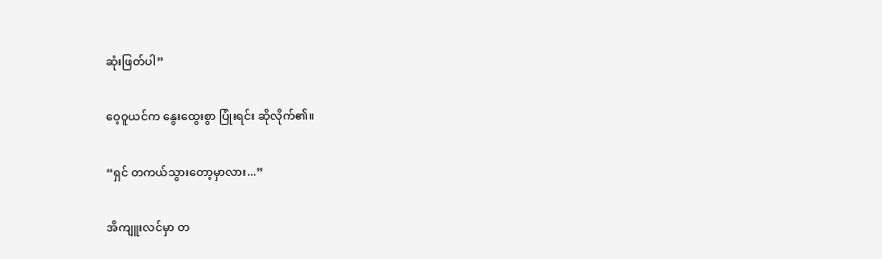ဆုံးဖြတ်ပါ”

ဝေ့ဝူယင်က နွေးထွေးစွာ ပြုံးရင်း ဆိုလိုက်၏။

“ရှင် တကယ်သွားတော့မှာလား...”

အိကျူးလင်မှာ တ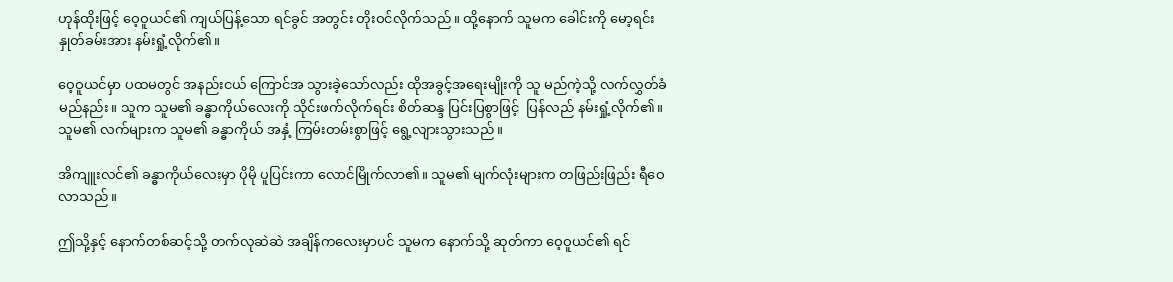ဟုန်ထိုးဖြင့် ဝေ့ဝူယင်၏ ကျယ်ပြန့်သော ရင်ခွင် အတွင်း တိုးဝင်လိုက်သည်။ ထို့နောက် သူမက ခေါင်းကို မော့ရင်း နှုတ်ခမ်းအား နမ်းရှုံ့လိုက်၏။

ဝေ့ဝူယင်မှာ ပထမတွင် အနည်းငယ် ကြောင်အ သွားခဲ့သော်လည်း ထိုအခွင့်အရေးမျိုးကို သူ မည်ကဲ့သို့ လက်လွှတ်ခံမည်နည်း။ သူက သူမ၏ ခန္ဓာကိုယ်လေးကို သိုင်းဖက်လိုက်ရင်း စိတ်ဆန္ဒ ပြင်းပြစွာဖြင့်  ပြန်လည် နမ်းရှုံ့လိုက်၏။ သူမ၏ လက်များက သူမ၏ ခန္ဓာကိုယ် အနှံ့ ကြမ်းတမ်းစွာဖြင့် ရွေ့လျားသွားသည်။

အိကျူးလင်၏ ခန္ဓာကိုယ်လေးမှာ ပိုမို ပူပြင်းကာ လောင်မြိုက်လာ၏။ သူမ၏ မျက်လုံးများက တဖြည်းဖြည်း ရီဝေလာသည်။

ဤသို့နှင့် နောက်တစ်ဆင့်သို့ တက်လုဆဲဆဲ အချိန်ကလေးမှာပင် သူမက နောက်သို့ ဆုတ်ကာ ဝေ့ဝူယင်၏ ရင်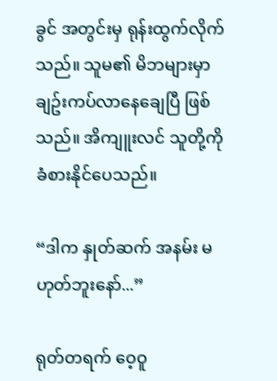ခွင် အတွင်းမှ ရုန်းထွက်လိုက်သည်။ သူမ၏ မိဘများမှာ ချဥ်းကပ်လာနေချေပြီ ဖြစ်သည်။ အိကျူးလင် သူတို့ကို ခံစားနိုင်ပေသည်။

“ဒါက နှုတ်ဆက် အနမ်း မဟုတ်ဘူးနော်...”

ရုတ်တရက် ဝေ့ဝူ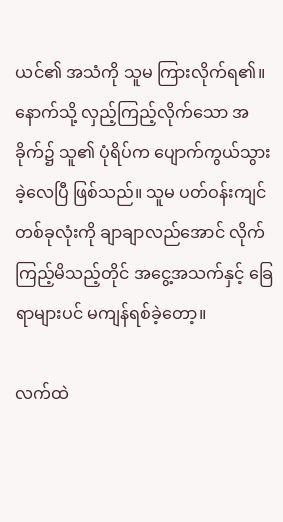ယင်၏ အသံကို သူမ ကြားလိုက်ရ၏။ နောက်သို့ လှည့်ကြည့်လိုက်သော အခိုက်၌ သူ၏ ပုံရိပ်က ပျောက်ကွယ်သွားခဲ့လေပြီ ဖြစ်သည်။ သူမ ပတ်ဝန်းကျင် တစ်ခုလုံးကို ချာချာလည်အောင် လိုက်ကြည့်မိသည့်တိုင် အငွေ့အသက်နှင့် ခြေရာများပင် မကျန်ရစ်ခဲ့တော့။

လက်ထဲ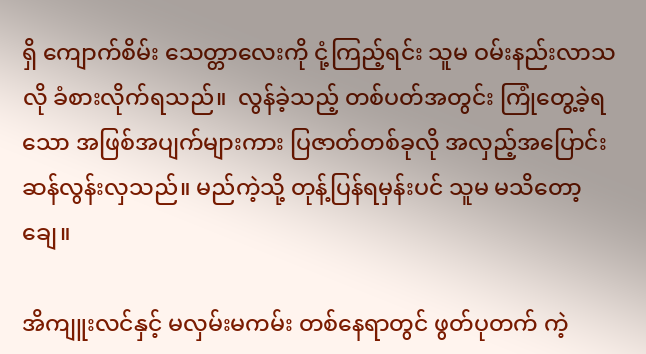ရှိ ကျောက်စိမ်း သေတ္တာလေးကို ငုံ့ကြည့်ရင်း သူမ ဝမ်းနည်းလာသလို ခံစားလိုက်ရသည်။  လွန်ခဲ့သည့် တစ်ပတ်အတွင်း ကြုံတွေ့ခဲ့ရသော အဖြစ်အပျက်များကား ပြဇာတ်တစ်ခုလို အလှည့်အပြောင်း ဆန်လွန်းလှသည်။ မည်ကဲ့သို့ တုန့်ပြန်ရမှန်းပင် သူမ မသိတော့ချေ။

အိကျူးလင်နှင့် မလှမ်းမကမ်း တစ်နေရာတွင် ဖွတ်ပုတက် ကဲ့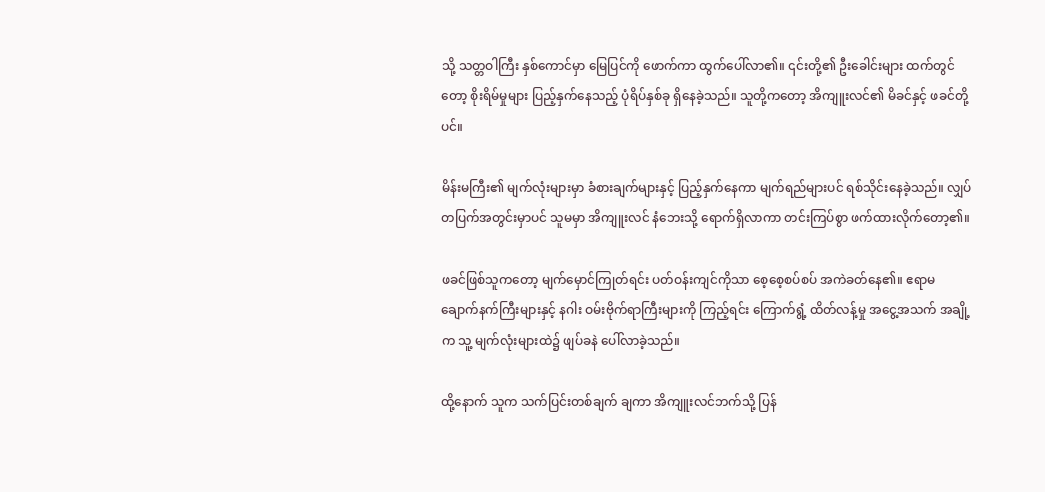သို့ သတ္တဝါကြီး နှစ်ကောင်မှာ မြေပြင်ကို ဖောက်ကာ ထွက်ပေါ်လာ၏။ ၎င်းတို့၏ ဦးခေါင်းများ ထက်တွင်တော့ စိုးရိမ်မှုများ ပြည့်နှက်နေသည့် ပုံရိပ်နှစ်ခု ရှိနေခဲ့သည်။ သူတို့ကတော့ အိကျူးလင်၏ မိခင်နှင့် ဖခင်တို့ပင်။

မိန်းမကြီး၏ မျက်လုံးများမှာ ခံစားချက်များနှင့် ပြည့်နှက်နေကာ မျက်ရည်များပင် ရစ်သိုင်းနေခဲ့သည်။ လျှပ်တပြက်အတွင်းမှာပင် သူမမှာ အိကျူးလင် နံဘေးသို့ ရောက်ရှိလာကာ တင်းကြပ်စွာ ဖက်ထားလိုက်တော့၏။

ဖခင်ဖြစ်သူကတော့ မျက်မှောင်ကြုတ်ရင်း ပတ်ဝန်းကျင်ကိုသာ စေ့စေ့စပ်စပ် အကဲခတ်နေ၏။ ဧရာမ ချောက်နက်ကြီးများနှင့် နဂါး ဝမ်းဗိုက်ရာကြီးများကို ကြည့်ရင်း ကြောက်ရွံ့ ထိတ်လန့်မှု အငွေ့အသက် အချို့က သူ့ မျက်လုံးများထဲ၌ ဖျပ်ခနဲ ပေါ်လာခဲ့သည်။

ထို့နောက် သူက သက်ပြင်းတစ်ချက် ချကာ အိကျူးလင်ဘက်သို့ ပြန်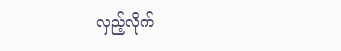လှည့်လိုက်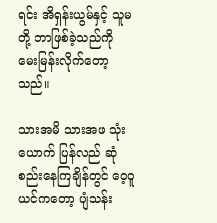ရင်း အိရှန်းယွမ်နှင့် သူမတို့ ဘာဖြစ်ခဲ့သည်ကို မေးမြန်းလိုက်တော့သည်။

သားအမိ သားအဖ သုံးယောက် ပြန်လည် ဆုံစည်းနေကြချိန်တွင် ဝေ့ဝူယင်ကတော့ ပျံသန်း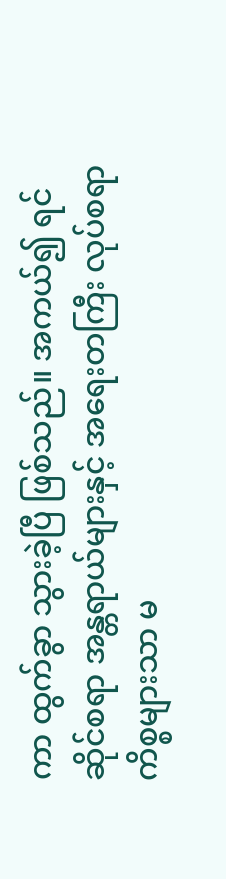ကာ ထွက်ခွာ သွားခဲ့ပြီ ဖြစ်သည်။ အကယ်၍ ရင်ဆိုင်စရာ အန္တရာယ်များနှင့် အရေးတကြီး လုပ်စရာ ကိစ္စများသာ မ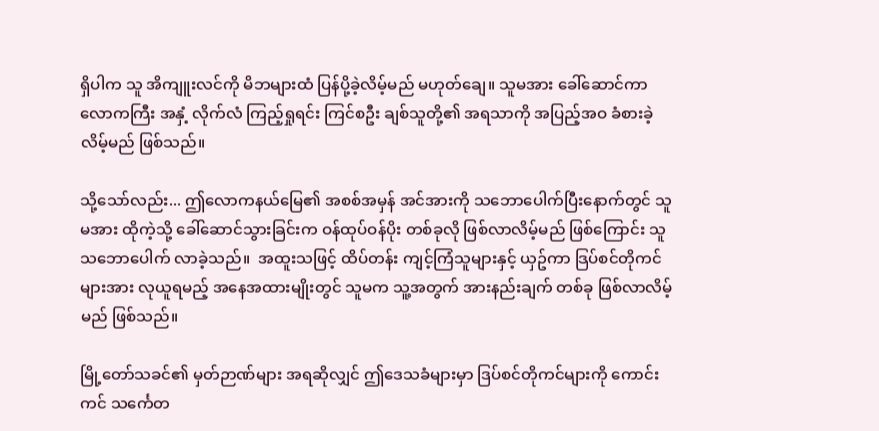ရှိပါက သူ အိကျူးလင်ကို မိဘများထံ ပြန်ပို့ခဲ့လိမ့်မည် မဟုတ်ချေ။ သူမအား ခေါ်ဆောင်ကာ လောကကြီး အနှံ့ လိုက်လံ ကြည့်ရှုရင်း ကြင်စဦး ချစ်သူတို့၏ အရသာကို အပြည့်အဝ ခံစားခဲ့လိမ့်မည် ဖြစ်သည်။

သို့သော်လည်း... ဤလောကနယ်မြေ၏ အစစ်အမှန် အင်အားကို သဘောပေါက်ပြီးနောက်တွင် သူမအား ထိုကဲ့သို့ ခေါ်‌ဆောင်သွားခြင်းက ဝန်ထုပ်ဝန်ပိုး တစ်ခုလို ဖြစ်လာလိမ့်မည် ဖြစ်ကြောင်း သူ သဘောပေါက် လာခဲ့သည်။  အထူးသဖြင့် ထိပ်တန်း ကျင့်ကြံသူများနှင့် ယှဥ်ကာ ဒြပ်စင်တိုကင်များအား လုယူရမည့် အနေအထားမျိုးတွင် သူမက သူ့အတွက် အားနည်းချက် တစ်ခု ဖြစ်လာလိမ့်မည် ဖြစ်သည်။

မြို့တော်သခင်၏ မှတ်ဉာဏ်များ အရဆိုလျှင် ဤဒေသခံများမှာ ဒြပ်စင်တိုကင်များကို ကောင်းကင် သင်္ကေတ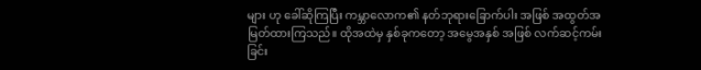များ ဟု ခေါ်ဆိုကြပြီး ကမ္ဘာလောက၏ နတ်ဘုရားခြောက်ပါး အဖြစ် အထွတ်အမြတ်ထားကြသည်။ ထိုအထဲမှ နှစ်ခုကတော့ အမွေအနှစ် အဖြစ် လက်ဆင့်ကမ်းခြင်း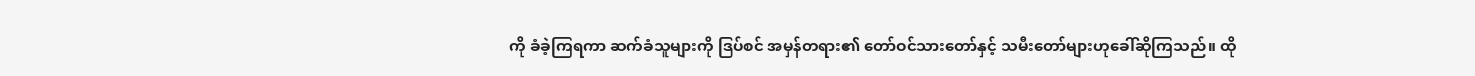ကို ခံခဲ့ကြရကာ ဆက်ခံသူများကို ဒြပ်စင် အမှန်တရား၏ တော်ဝင်သားတော်နှင့် သမီးတော်များဟုခေါ်ဆိုကြသည်။ ထို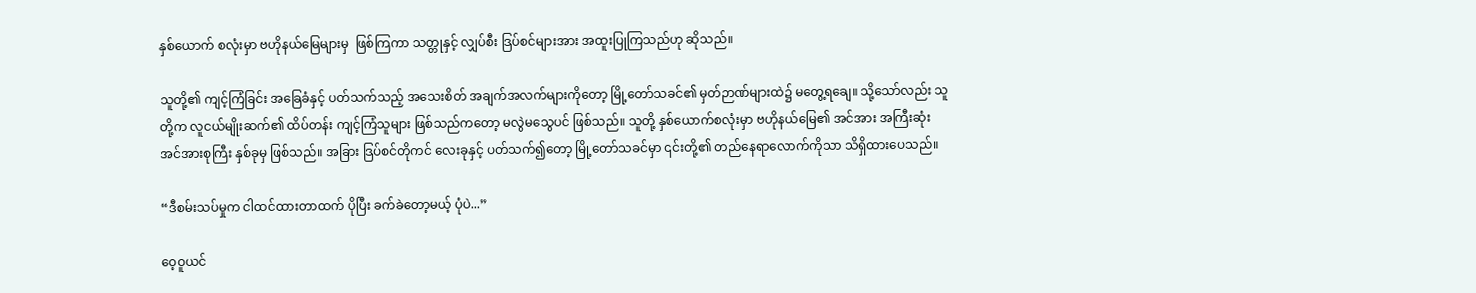နှစ်ယောက် စလုံးမှာ ဗဟိုနယ်မြေများမှ  ဖြစ်ကြကာ သတ္တုနှင့် လျှပ်စီး ဒြပ်စင်များအား အထူးပြုကြသည်ဟု ဆိုသည်။

သူတို့၏ ကျင့်ကြံခြင်း အခြေခံနှင့် ပတ်သက်သည့် အ‌သေးစိတ် အချက်အလက်များကိုတော့ မြို့တော်သခင်၏ မှတ်ဉာဏ်များထဲ၌ မတွေ့ရချေ။ သို့သော်လည်း သူတို့က လူငယ်မျိုးဆက်၏ ထိပ်တန်း ကျင့်ကြံသူများ ဖြစ်သည်ကတော့ မလွဲမသွေပင် ဖြစ်သည်။ သူတို့ နှစ်ယောက်စလုံးမှာ ဗဟိုနယ်မြေ၏ အင်အား အကြီးဆုံး အင်အားစုကြီး နှစ်ခုမှ ဖြစ်သည်။ အခြား ဒြပ်စင်တိုကင် ‌လေးခုနှင့် ပတ်သက်၍တော့ မြို့တော်သခင်မှာ ၎င်းတို့၏ တည်နေရာလောက်ကိုသာ သိရှိထားပေသည်။

“ဒီစမ်းသပ်မှုက ငါထင်ထားတာထက် ပိုပြီး ခက်ခဲတော့မယ့် ပုံပဲ...”

ဝေ့ဝူယင်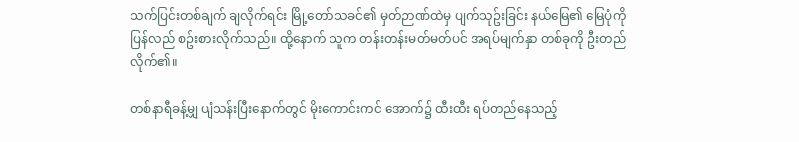သက်ပြင်းတစ်ချက် ချလိုက်ရင်း မြို့တော်သခင်၏ မှတ်ဉာဏ်ထဲမှ ပျက်သုဥ်းခြင်း နယ်မြေ၏ မြေပုံကို ပြန်လည် စဥ်းစားလိုက်သည်။ ထို့နောက် သူက တန်းတန်းမတ်မတ်ပင် အရပ်မျက်နှာ တစ်ခုကို ဦးတည်လိုက်၏။

တစ်နာရီခန့်မျှ ပျံသန်းပြီးနောက်တွင် မိုးကောင်းကင် အောက်၌ ထီးထီး ရပ်တည်နေသည့်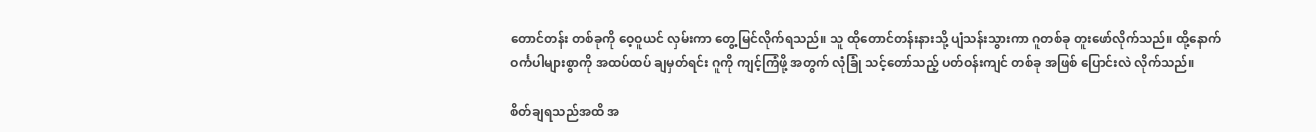တောင်တန်း တစ်ခုကို ဝေ့ဝူယင် လှမ်းကာ တွေ့မြင်လိုက်ရသည်။ သူ ထိုတောင်တန်းနားသို့ ပျံသန်းသွားကာ ဂူတစ်ခု တူးဖော်လိုက်သည်။ ထို့နောက် ဝင်္ကပါများစွာကို အထပ်ထပ် ချမှတ်ရင်း ဂူကို ကျင့်ကြံဖို့ အတွက် လုံခြုံ သင့်တော်သည့် ပတ်ဝန်းကျင် တစ်ခု အဖြစ် ပြောင်းလဲ လိုက်သည်။

စိတ်ချရသည်အထိ အ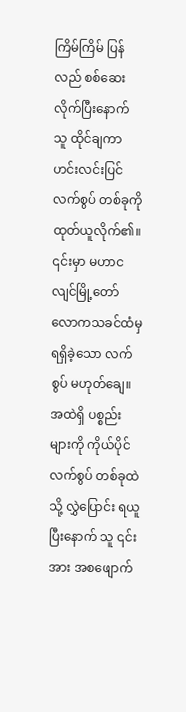ကြိမ်ကြိမ် ပြန်လည် စစ်ဆေးလိုက်ပြီးနောက် သူ ထိုင်ချကာ ဟင်းလင်းပြင် လက်စွပ် တစ်ခုကို ထုတ်ယူလိုက်၏။ ၎င်းမှာ မဟာငလျင်မြို့တော် လောကသခင်ထံမှ ရရှိခဲ့သော လက်စွပ် မဟုတ်ချေ။ အထဲရှိ ပစ္စည်းများကို ကိုယ်ပိုင် လက်စွပ် တစ်ခုထဲသို့ လွှဲပြောင်း ရယူပြီးနောက် သူ ၎င်းအား အစဖျောက်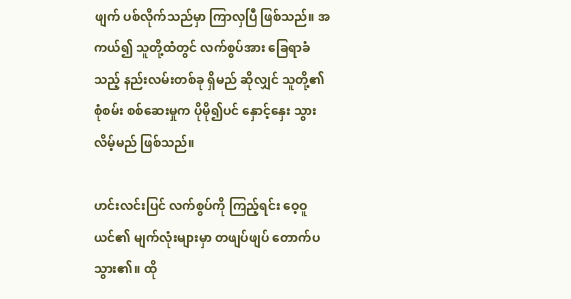ဖျက် ပစ်လိုက်သည်မှာ ကြာလှပြီ ဖြစ်သည်။ အကယ်၍ သူတို့ထံတွင် လက်စွပ်အား ခြေရာခံသည့် နည်းလမ်းတစ်ခု ရှိမည် ဆိုလျှင် သူတို့၏ စုံစမ်း စစ်ဆေးမှုက ပိုမို၍ပင် နှောင့်နှေး သွားလိမ့်မည် ဖြစ်သည်။

ဟင်းလင်းပြင် လက်စွပ်ကို ကြည့်ရင်း ဝေ့ဝူယင်၏ မျက်လုံးများမှာ တဖျပ်ဖျပ် တောက်ပသွား၏။ ထို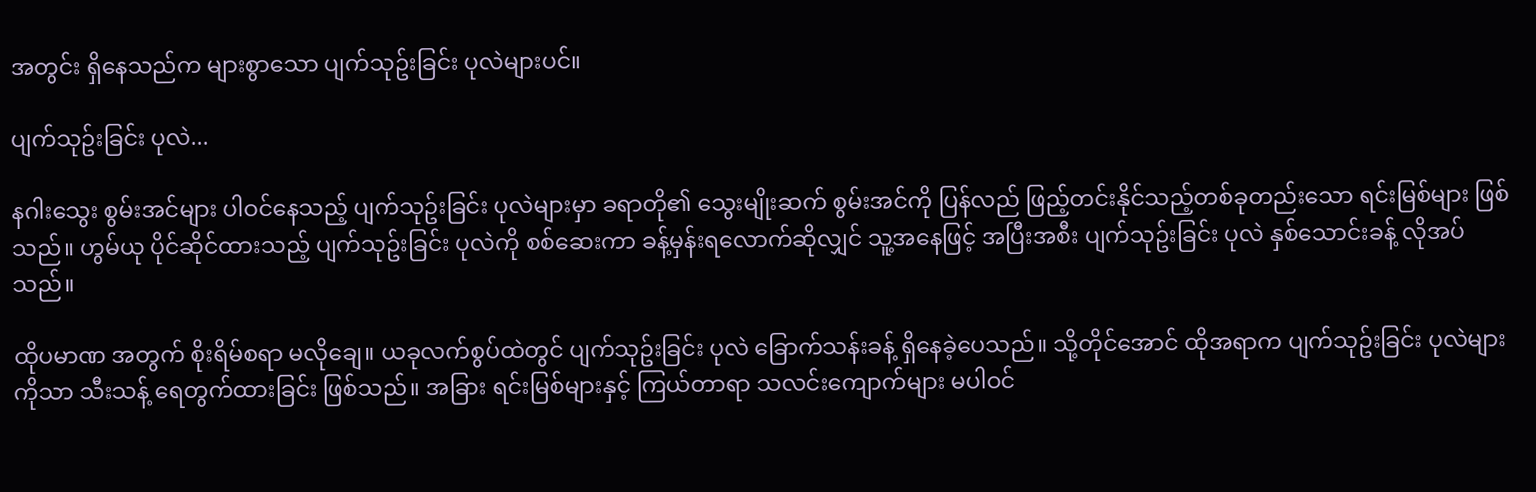အတွင်း ရှိနေသည်က များစွာသော ပျက်သုဥ်းခြင်း ပုလဲများပင်။

ပျက်သုဥ်းခြင်း ပုလဲ...

နဂါးသွေး စွမ်းအင်များ ပါဝင်နေသည့် ပျက်သုဥ်းခြင်း ပုလဲများမှာ ခရာတို၏ သွေးမျိုးဆက် စွမ်းအင်ကို ပြန်လည် ဖြည့်တင်းနိုင်သည့်တစ်ခုတည်းသော ရင်းမြစ်များ ဖြစ်သည်။ ဟွမ်ယု ပိုင်ဆိုင်ထားသည့် ပျက်သုဥ်းခြင်း ပုလဲကို စစ်ဆေးကာ ခန့်မှန်းရလောက်ဆိုလျှင် သူ့အနေဖြင့် အပြီးအစီး ပျက်သုဥ်းခြင်း ပုလဲ နှစ်သောင်းခန့် လိုအပ်သည်။

ထိုပမာဏ အတွက် စိုးရိမ်စရာ မလိုချေ။ ယခုလက်စွပ်ထဲတွင် ပျက်သုဥ်းခြင်း ပုလဲ ခြောက်သန်းခန့် ရှိနေခဲ့ပေသည်။ သို့တိုင်အောင် ထိုအရာက ပျက်သုဥ်းခြင်း ပုလဲများကိုသာ သီးသန့် ရေတွက်ထားခြင်း ဖြစ်သည်။ အခြား ရင်းမြစ်များနှင့် ကြယ်တာရာ သလင်းကျောက်များ မပါဝင်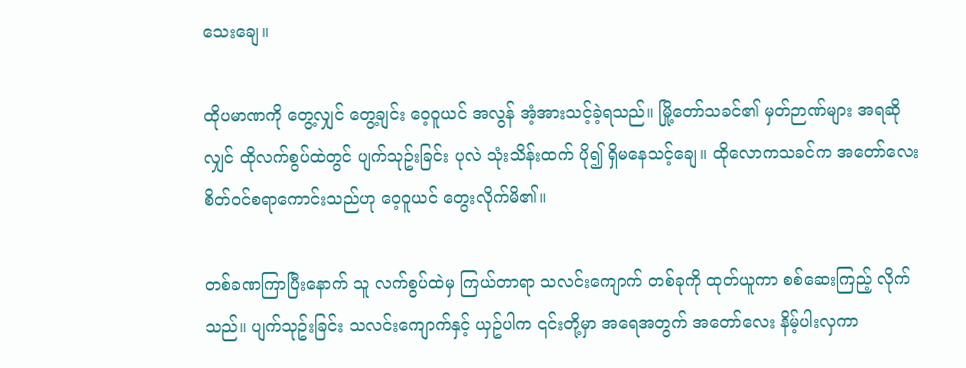သေးချေ။

ထိုပမာဏကို တွေ့လျှင် တွေ့ချင်း ဝေ့ဝူယင် အလွန် အံ့အားသင့်ခဲ့ရသည်။ မြို့တော်သခင်၏ မှတ်ဉာဏ်များ အရဆိုလျှင် ထိုလက်စွပ်ထဲတွင် ပျက်သုဥ်းခြင်း ပုလဲ သုံးသိန်းထက် ပို၍ ရှိမနေသင့်ချေ။ ထိုလောကသခင်က အတော်လေး စိတ်ဝင်စရာကောင်းသည်ဟု ဝေ့ဝူယင် တွေးလိုက်မိ၏။

တစ်ခဏကြာပြီးနောက် သူ လက်စွပ်ထဲမှ ကြယ်တာရာ သလင်းကျောက် တစ်ခုကို ထုတ်ယူကာ စစ်ဆေးကြည့် လိုက်သည်။ ပျက်သုဥ်းခြင်း သလင်းကျောက်နှင့် ယှဥ်ပါက ၎င်းတို့မှာ အ‌ရေအတွက် အတော်လေး နိမ့်ပါးလှကာ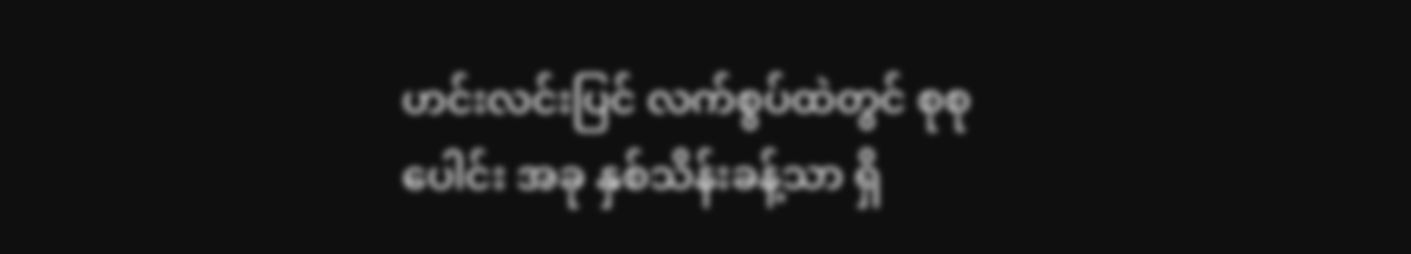ဟင်းလင်းပြင် လက်စွပ်ထဲတွင် စုစုပေါင်း အခု နှစ်သိန်းခန့်သာ ရှိ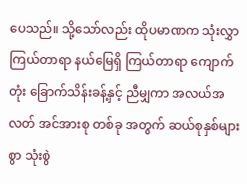ပေသည်။ သို့သော်လည်း ထိုပမာဏက သုံးလွှာ ကြယ်တာရာ နယ်မြေရှိ ကြယ်တာရာ ကျောက်တုံး ခြောက်သိန်းခန့်နှင့် ညီမျှကာ အလယ်အလတ် အင်အားစု တစ်ခု အတွက် ဆယ်စုနှစ်များစွာ သုံးစွဲ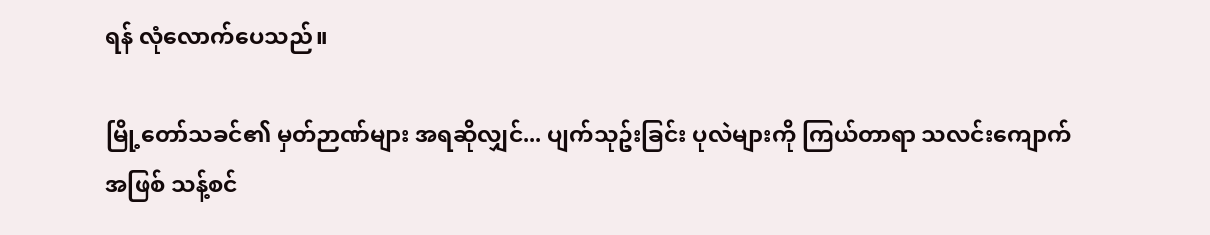ရန် လုံလောက်ပေသည်။

မြို့တော်သခင်၏ မှတ်ဉာဏ်များ အရဆိုလျှင်... ပျက်သုဥ်းခြင်း ပုလဲများကို ကြယ်တာရာ သလင်းကျောက် အဖြစ် သန့်စင်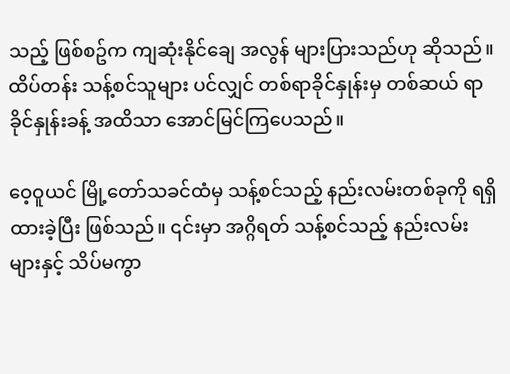သည့် ဖြစ်စဥ်က ကျဆုံးနိုင်ချေ အလွန် များပြားသည်ဟု ဆိုသည်။ ထိပ်တန်း သန့်စင်သူများ ပင်လျှင် တစ်ရာခိုင်နှုန်းမှ တစ်ဆယ် ရာခိုင်နှုန်းခန့် အထိသာ အောင်မြင်ကြပေသည်။

ဝေ့ဝူယင် မြို့တော်သခင်ထံမှ သန့်စင်သည့် နည်းလမ်းတစ်ခုကို ရရှိထားခဲ့ပြီး ဖြစ်သည်။ ၎င်းမှာ အဂ္ဂိရတ် သန့်စင်သည့် နည်းလမ်းများနှင့် သိပ်မကွာ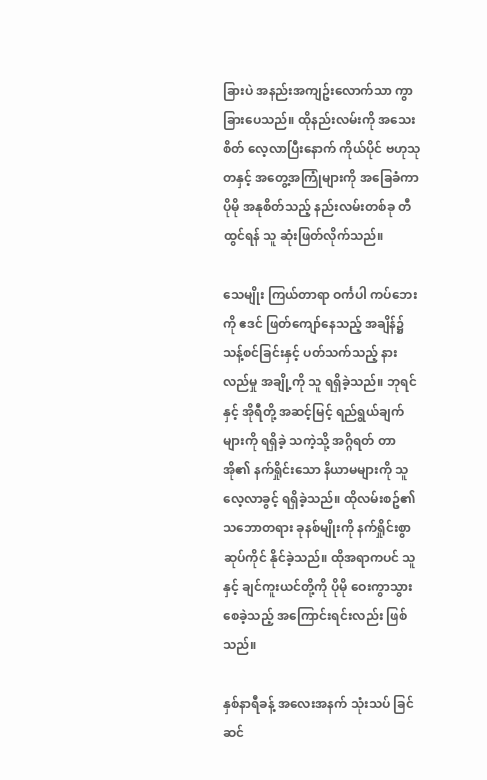ခြားပဲ အနည်းအကျဥ်းလောက်သာ ကွာခြားပေသည်။ ထိုနည်းလမ်းကို အသေးစိတ် လေ့လာပြီးနောက် ကိုယ်ပိုင် ဗဟုသုတနှင့် အတွေ့အကြုံများကို အခြေခံကာ ပိုမို အနုစိတ်သည့် နည်းလမ်းတစ်ခု တီထွင်ရန် သူ ဆုံးဖြတ်လိုက်သည်။

သေမျိုး ကြယ်တာရာ ဝင်္ကပါ ကပ်ဘေးကို ဧဒင် ဖြတ်ကျော်နေသည့် အချိန်၌ သန့်စင်ခြင်းနှင့် ပတ်သက်သည့် နားလည်မှု အချို့ကို သူ ရရှိခဲ့သည်။ ဘုရင်နှင့် အိုရီတို့ အဆင့်မြင့် ရည်ရွယ်ချက်များကို ရရှိခဲ့ သကဲ့သို့ အဂ္ဂိရတ် တာအို၏ နက်ရှိုင်းသော နိယာမများကို သူ လေ့လာခွင့် ရရှိခဲ့သည်။ ထိုလမ်းစဥ်၏ သဘောတရား ခုနစ်မျိုးကို နက်ရှိုင်းစွာ ဆုပ်ကိုင် နိုင်ခဲ့သည်။ ထိုအရာကပင် သူနှင့် ချင်ကူးယင်တို့ကို ပိုမို ဝေးကွာသွားစေခဲ့သည့် အကြောင်းရင်းလည်း ဖြစ်သည်။

နှစ်နာရီခန့် အလေးအနက် သုံးသပ် ခြင်ဆင်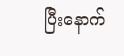ပြီးနောက်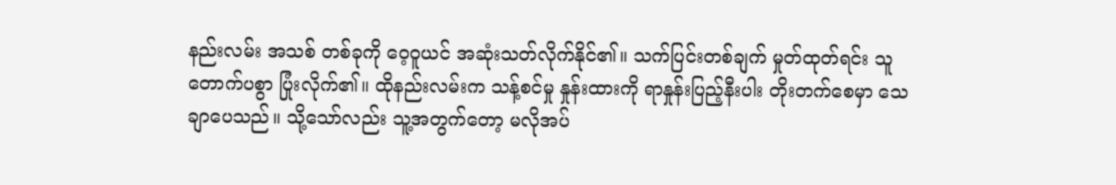နည်းလမ်း အသစ် တစ်ခုကို ဝေ့ဝူယင် အဆုံးသတ်လိုက်နိုင်၏။ သက်ပြင်းတစ်ချက် မှုတ်ထုတ်ရင်း သူ တောက်ပစွာ ပြုံးလိုက်၏။ ထိုနည်းလမ်းက သန့်စင်မှု နှုန်းထားကို ရာနှုန်းပြည့်နီးပါး တိုးတက်စေမှာ သေချာပေသည်။ သို့သော်လည်း သူ့အတွက်တော့ မလိုအပ်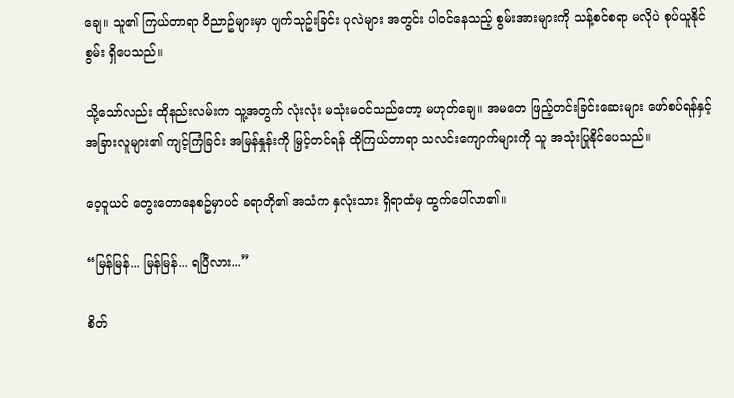ချေ။ သူ၏ ကြယ်တာရာ ဝိညာဥ်များမှာ ပျက်သုဥ်းခြင်း ပုလဲများ အတွင်း ပါဝင်နေသည့် စွမ်းအားများကို သန့်စင်စရာ မလိုပဲ စုပ်ယူနိုင်စွမ်း ရှိပေသည်။

သို့သော်လည်း ထိုနည်းလမ်းက သူ့အတွက် လုံးလုံး မသုံးမဝင်သည်တော့ မဟုတ်ချေ။ အမတေ ဖြည့်တင်းခြင်းဆေးများ ဖော်စပ်ရန်နှင့် အခြားလူများ၏ ကျင့်ကြံခြင်း အမြန်နှုန်းကို မြှင့်တင်ရန် ထိုကြယ်တာရာ သလင်းကျောက်များကို သူ အသုံးပြုနိုင်ပေသည်။

ဝေ့ဝူယင် တွေးတောနေစဥ်မှာပင် ခရာတို၏ အသံက နှလုံးသား ရှိရာထံမှ ထွက်ပေါ်လာ၏။

“မြန်မြန်... မြန်မြန်... ရပြီလား...”

စိတ်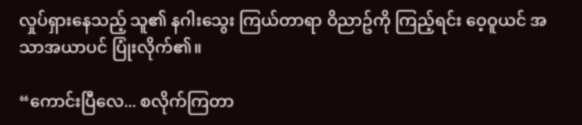လှုပ်ရှားနေသည့် သူ၏ နဂါးသွေး ကြယ်တာရာ ဝိညာဥ်ကို ကြည့်ရင်း ဝေ့ဝူယင် အသာအယာပင် ပြုံးလိုက်၏။

“ကောင်းပြီလေ... စလိုက်ကြတာ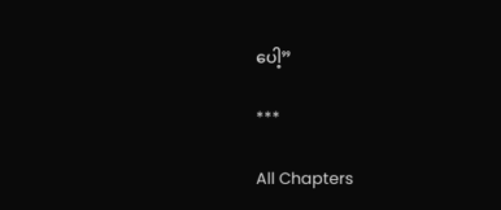ပေါ့”

***

All Chapters